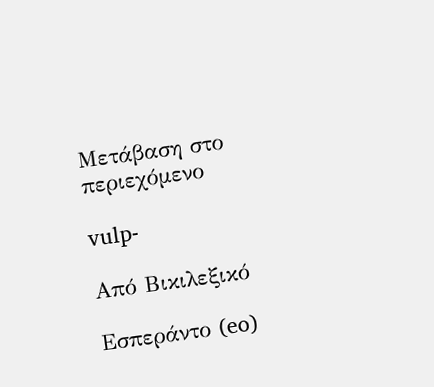Μετάβαση στο περιεχόμενο

vulp-

Από Βικιλεξικό

Εσπεράντο (eo)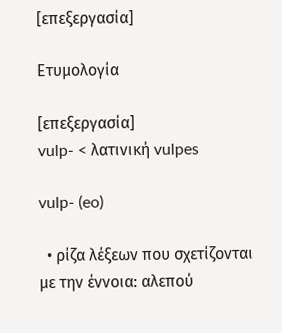[επεξεργασία]

Ετυμολογία

[επεξεργασία]
vulp- < λατινική vulpes

vulp- (eo)

  • ρίζα λέξεων που σχετίζονται με την έννοια: αλεπού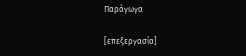Παράγωγα

[επεξεργασία]